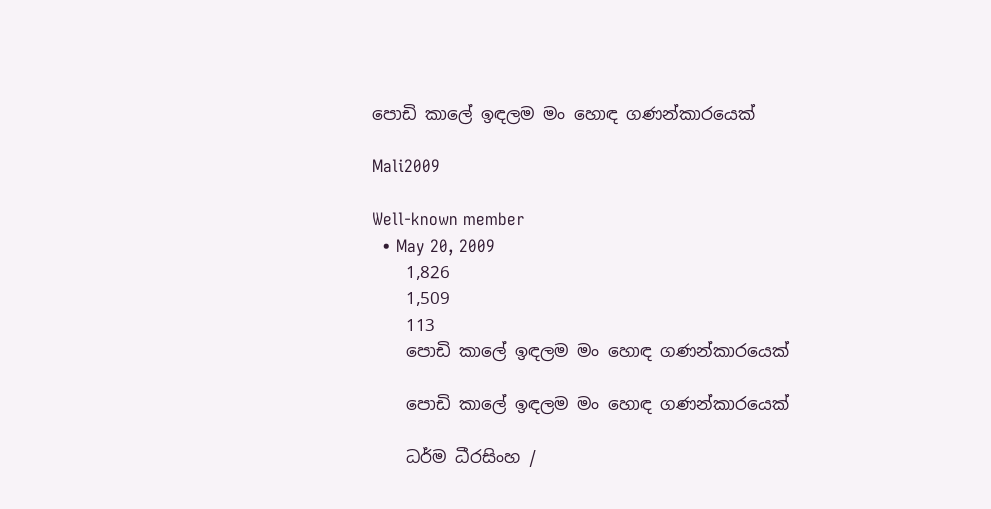පොඩි කාලේ ඉඳලම මං හොඳ ගණන්කාරයෙක්

Mali2009

Well-known member
  • May 20, 2009
    1,826
    1,509
    113
    පොඩි කාලේ ඉඳලම මං හොඳ ගණන්කාරයෙක්

    පොඩි කාලේ ඉඳලම මං හොඳ ගණන්කාරයෙක්

    ධර්ම ධීරසිංහ /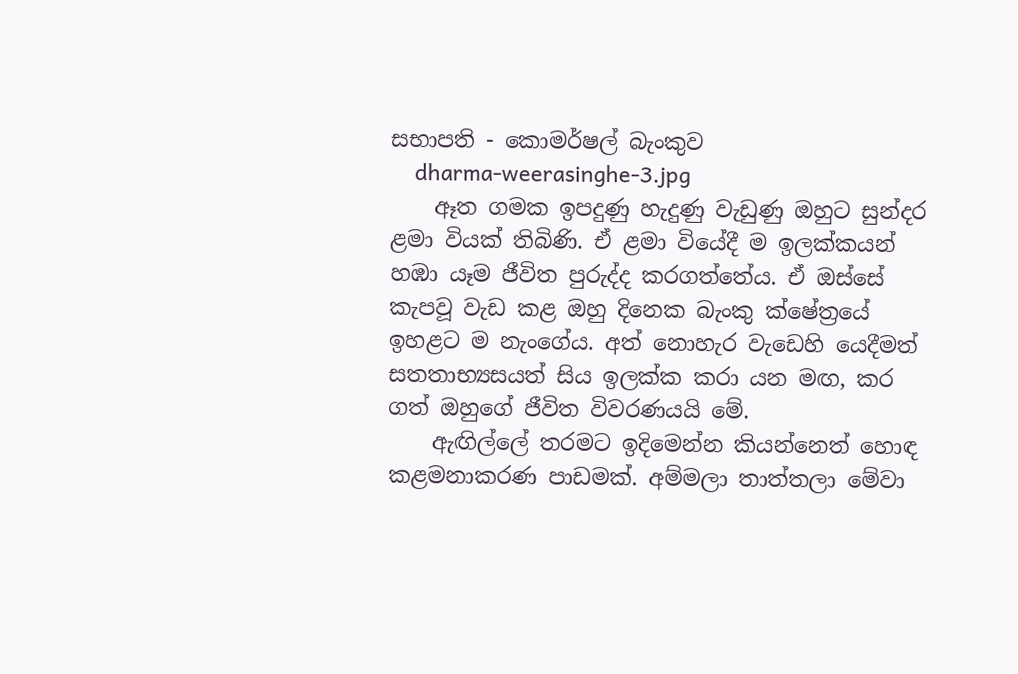සභාපති - කොමර්ෂල් බැංකුව
    dharma-weerasinghe-3.jpg
    ඈත ගමක ඉපදුණු හැදුණු වැඩුණු ඔහුට සුන්දර ළමා වියක් තිබිණි. ඒ ළමා වියේදී ම ඉලක්කයන් හඹා යෑම ජීවිත පුරුද්ද කරගත්තේය. ඒ ඔස්සේ කැපවූ වැඩ කළ ඔහු දිනෙක බැංකු ක්ෂේත්‍රයේ ඉහළට ම නැංගේය. අත් නොහැර වැඩෙහි යෙදීමත් සතතාභ්‍යසයත් සිය ඉලක්ක කරා යන මඟ, කර ගත් ඔහුගේ ජීවිත විවරණයයි මේ.
    ඇඟිල්ලේ තරමට ඉදිමෙන්න කියන්නෙත් හොඳ කළමනාකරණ පාඩමක්. අම්මලා තාත්තලා මේවා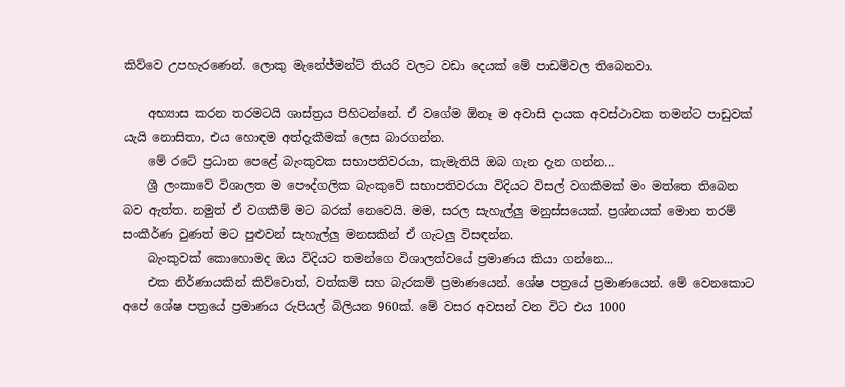කිව්වෙ උපහැරණෙන්. ලොකු මැනේජ්මන්ට් තියරි වලට වඩා දෙයක් මේ පාඩම්වල තිබෙනවා.

    අභ්‍යාස කරන තරමටයි ශාස්ත්‍රය පිහිටන්නේ. ඒ වගේම ඕනෑ ම අවාසි දායක අවස්ථාවක තමන්ට පාඩුවක් යැයි නොසිතා, එය හොඳම අත්දැකීමක් ලෙස බාරගන්න.
    මේ රටේ ප්‍රධාන පෙළේ බැංකුවක සභාපතිවරයා, කැමැතියි ඔබ ගැන දැන ගන්න...
    ශ්‍රී ලංකාවේ විශාලත ම පෞද්ගලික බැංකුවේ සභාපතිවරයා විදියට විසල් වගකීමක් මං මත්තෙ තිබෙන බව ඇත්ත. නමුත් ඒ වගකීම් මට බරක් නෙවෙයි. මම, සරල සැහැල්ලු මනුස්සයෙක්. ප්‍රශ්නයක් මොන තරම් සංකීර්ණ වුණත් මට පුළුවන් සැහැල්ලු මනසකින් ඒ ගැටලු විසඳන්න.
    බැංකුවක් කොහොමද ඔය විදියට තමන්ගෙ විශාලත්වයේ ප්‍රමාණය කියා ගන්නෙ...
    එක නිර්ණායකින් කිව්වොත්, වත්කම් සහ බැරකම් ප්‍රමාණයෙන්. ශේෂ පත්‍රයේ ප්‍රමාණයෙන්. මේ වෙනකොට අපේ ශේෂ පත්‍රයේ ප්‍රමාණය රුපියල් බිලියන 960ක්. මේ වසර අවසන් වන විට එය 1000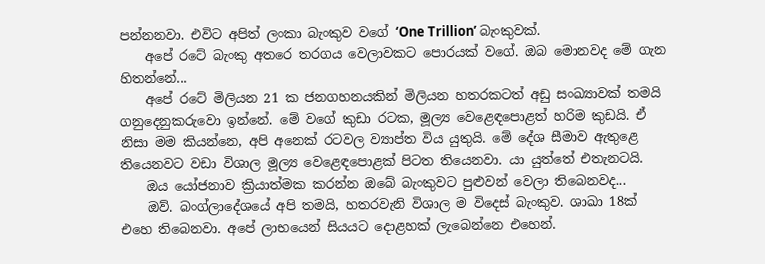පන්නනවා. එවිට අපිත් ලංකා බැංකුව වගේ ‘One Trillion’ බැංකුවක්.
    අපේ රටේ බැංකු අතරෙ තරගය වෙලාවකට පොරයක් වගේ. ඔබ මොනවද මේ ගැන හිතන්නේ...
    අපේ රටේ මිලියන 21 ක ජනගහන‍යකින් මිලියන හතරකටත් අඩු සංඛ්‍යාවක් තමයි ගනුදෙනුකරුවො ඉන්නේ. මේ වගේ කුඩා රටක, මූල්‍ය වෙළෙඳපොළත් හරිම කුඩයි. ඒ නිසා මම කියන්නෙ, අපි අනෙක් රටවල ව්‍යාප්ත විය යුතුයි. මේ දේශ සීමාව ඇතුළෙ තියෙනවට වඩා විශාල මූල්‍ය වෙළෙඳපොළක් පිටත තියෙනවා. යා යුත්තේ එතැනටයි.
    ඔය යෝජනාව ක්‍රියාත්මක කරන්න ඔබේ බැංකුවට පුළුවන් වෙලා තිබෙනවද...
    ඔව්. බංග්ලාදේශයේ අපි තමයි, හතරවැනි විශාල ම විදෙස් බැංකුව. ශාඛා 18ක් එහෙ තිබෙනවා. අපේ ලාභයෙන් සියයට දොළහක් ලැබෙන්නෙ එහෙන්.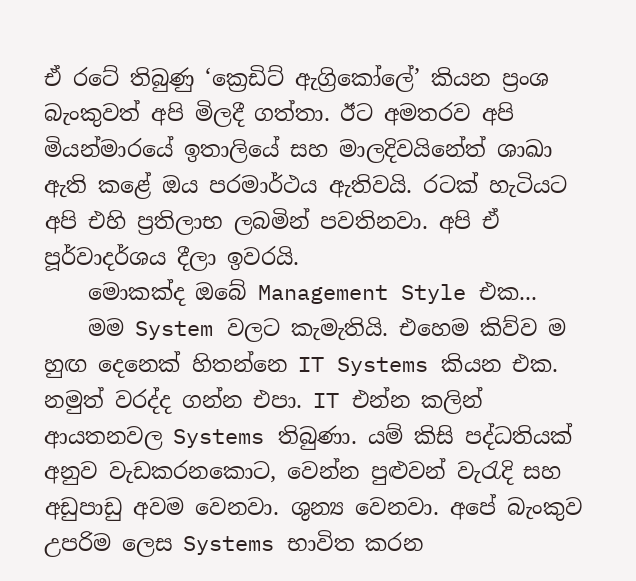ඒ රටේ තිබුණු ‘ක්‍රෙඩිට් ඇග්‍රිකෝලේ’ කියන ප්‍රංශ බැංකුවත් අපි මිලදී ගත්තා. ඊට අමතරව අපි මියන්මාරයේ ඉතාලියේ සහ මාලදිවයිනේත් ශාඛා ඇති කළේ ඔය පරමාර්ථය ඇතිවයි. රටක් හැටියට අපි එහි ප්‍රතිලාභ ලබමින් පවතිනවා. අපි ඒ පූර්වාදර්ශය දීලා ඉවරයි.
    මොකක්ද ඔබේ Management Style එක...
    මම System වලට කැමැතියි. එහෙම කිව්ව ම හුඟ දෙනෙක් හිතන්නෙ IT Systems කියන එක. නමුත් වරද්ද ගන්න එපා. IT එන්න කලින් ආයතනවල Systems තිබුණා. යම් කිසි පද්ධතියක් අනුව වැඩකරනකොට, වෙන්න පුළුවන් වැරැදි සහ අඩුපාඩු අවම වෙනවා. ශුන්‍ය වෙනවා. අපේ බැංකුව උපරිම ලෙස Systems භාවිත කරන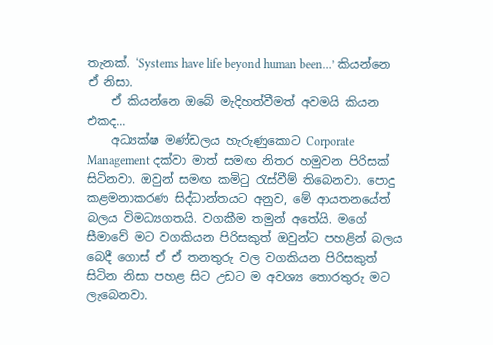තැනක්. ‘Systems have life beyond human been…’ කියන්නෙ ඒ නිසා.
    ඒ කියන්නෙ ඔබේ මැදිහත්වීමත් අවමයි කියන එකද...
    අධ්‍යක්ෂ මණ්ඩලය හැරුණුකොට Corporate Management දක්වා මාත් සමඟ නිතර හමුවන පිරිසක් සිටිනවා. ඔවුන් සමඟ කමිටු රැස්වීම් තිබෙනවා. පොදු කළමනාකරණ සිද්ධාන්තයට අනුව, මේ ආයතනයේත් බලය විමධ්‍යගතයි. වගකීම තමුන් අතේයි. මගේ සීමාවේ මට වගකියන පිරිසකුත් ඔවුන්ට පහළින් බලය බෙදී ගොස් ඒ ඒ තනතුරු වල වගකියන පිරිසකුත් සිටින නිසා පහළ සිට උඩට ම අවශ්‍ය තොරතුරු මට ලැබෙනවා.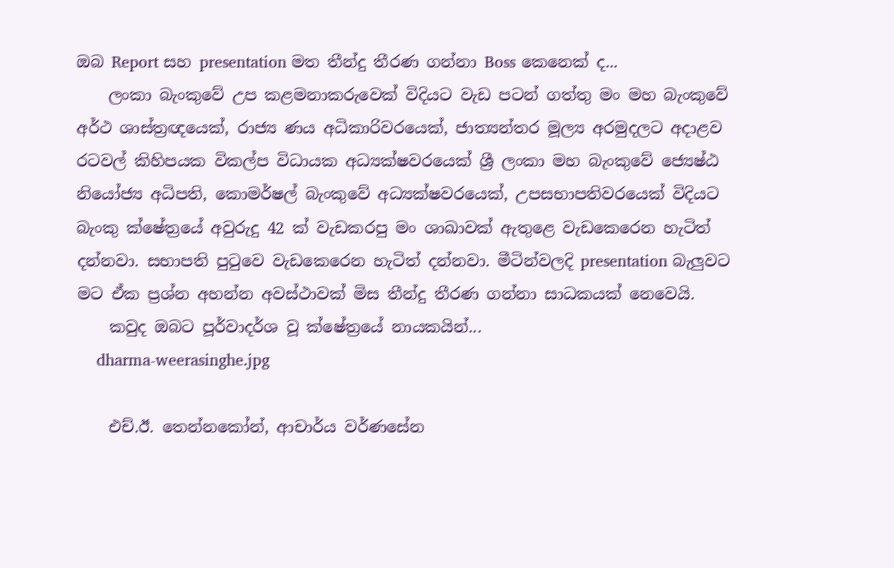ඔබ Report සහ presentation මත තීන්දු තීරණ ගන්නා Boss කෙනෙක් ද...
    ලංකා බැංකුවේ උප කළමනාකරුවෙක් විදියට වැඩ පටන් ගත්තු මං මහ බැංකුවේ අර්ථ ශාස්ත්‍රඥයෙක්, රාජ්‍ය ණය අධිකාරිවරයෙක්, ජාත්‍යන්තර මූල්‍ය අරමුදලට අදාළව රටවල් කිහිපයක විකල්ප විධායක අධ්‍යක්ෂවරයෙක් ශ්‍රී ලංකා මහ බැංකුවේ ‍ජ්‍යෙෂ්ඨ නියෝජ්‍ය අධිපති, කොමර්ෂල් බැංකුවේ අධ්‍යක්ෂවරයෙක්, උපසභාපතිවරයෙක් විදියට බැංකු ක්ෂේත්‍රයේ අවුරුදු 42 ක් වැඩකරපු මං ශාඛාවක් ඇතුළෙ වැඩකෙරෙන හැටිත් දන්නවා. සභාපති පුටුවෙ වැඩකෙරෙන හැටිත් දන්නවා. මීටින්වලදි presentation බැලුවට මට ඒක ප්‍රශ්න අහන්න අවස්ථාවක් මිස තීන්දු තීරණ ගන්නා සාධකයක් නෙවෙයි.
    කවුද ඔබට පූර්වාදර්ශ වූ ක්ෂේත්‍රයේ නායකයින්...
    dharma-weerasinghe.jpg

    එච්.ඊ. තෙන්නකෝන්, ආචාර්ය වර්ණසේන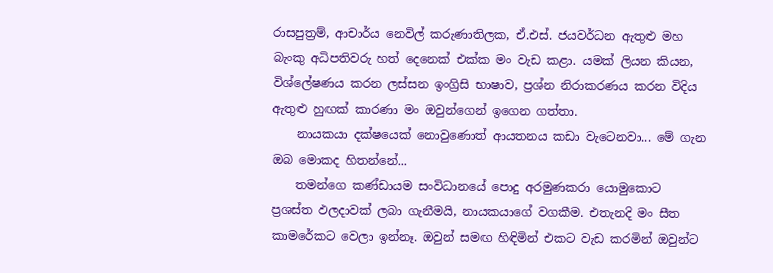රාසපුත්‍රම්, ආචාර්ය නෙවිල් කරුණාතිලක, ඒ.එස්. ජයවර්ධන ඇතුළු මහ බැංකු අධිපතිවරු හත් දෙනෙක් එක්ක මං වැඩ කළා. යමක් ලියන කියන, විශ්ලේෂණය කරන ලස්සන ඉංග්‍රිසි භාෂාව, ප්‍රශ්න නිරාකරණය කරන විදිය ඇතුළු හුඟක් කාරණා මං ඔවුන්ගෙන් ඉගෙන ගත්තා.
    නායකයා දක්ෂයෙක් නොවුණොත් ආයතනය කඩා වැටෙනවා... මේ ගැන ඔබ මොකද හිතන්නේ...
    තමන්ගෙ කණ්ඩායම සංවිධානයේ පොදු අරමුණකරා යොමුකොට ප්‍රශස්ත ඵලදාවක් ලබා ගැනීමයි, නායකයාගේ වගකීම. එතැනදි මං සීත කාමරේකට වෙලා ඉන්නෑ. ඔවුන් සමඟ හිඳිමින් එකට වැඩ කරමින් ඔවුන්ට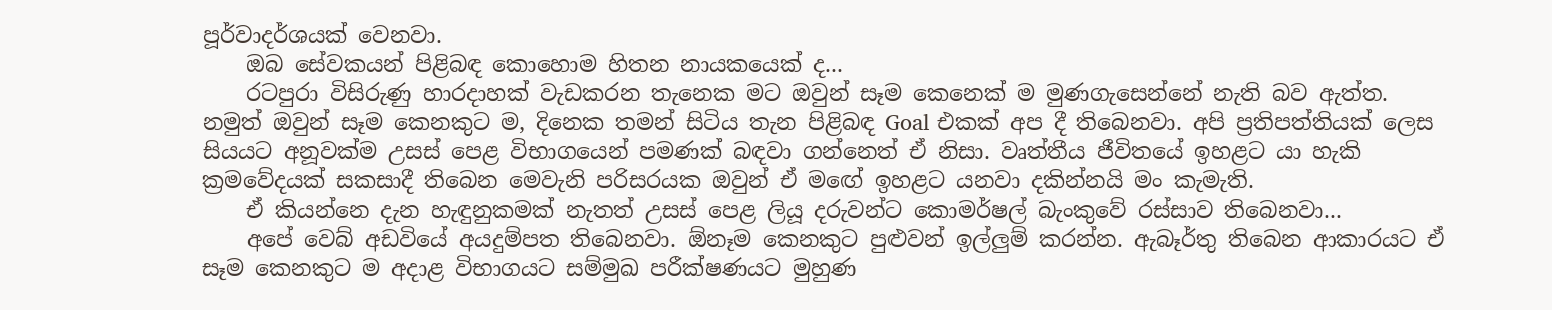පූර්වාදර්ශයක් වෙනවා.
    ඔබ සේවකයන් පිළිබඳ කොහොම හිතන නායකයෙක් ද...
    රටපුරා විසිරුණු හාරදාහක් වැඩකරන තැනෙක මට ඔවුන් සෑම කෙනෙක් ම මුණගැසෙන්නේ නැති බව ඇත්ත. නමුත් ඔවුන් සෑම කෙනකුට ම, දිනෙක තමන් සිටිය තැන පිළිබඳ Goal එකක් අප දී තිබෙනවා. අපි ප්‍රතිපත්තියක් ලෙස සියයට අනූවක්ම උසස් පෙළ විභාගයෙන් පමණක් බඳවා ගන්නෙත් ඒ නිසා. වෘත්තීය ජීවිතයේ ඉහළට යා හැකි ක්‍රමවේදයක් සකසාදී තිබෙන මෙවැනි පරිසරයක ඔවුන් ඒ ම‍ඟේ ඉහළට යනවා දකින්නයි මං කැමැති.
    ඒ කියන්නෙ දැන හැඳුනුකමක් නැතත් උසස් පෙළ ලියූ දරුවන්ට කොමර්ෂල් බැංකුවේ රස්සාව තිබෙනවා...
    අපේ වෙබ් අඩවියේ අයදුම්පත තිබෙනවා. ඕනෑම කෙනකුට පුළුවන් ඉල්ලුම් කරන්න. ඇබෑර්තු තිබෙන ආකාරයට ඒ සෑම කෙනකුට ම අදාළ විභාගයට සම්මුඛ පරීක්ෂණයට මුහුණ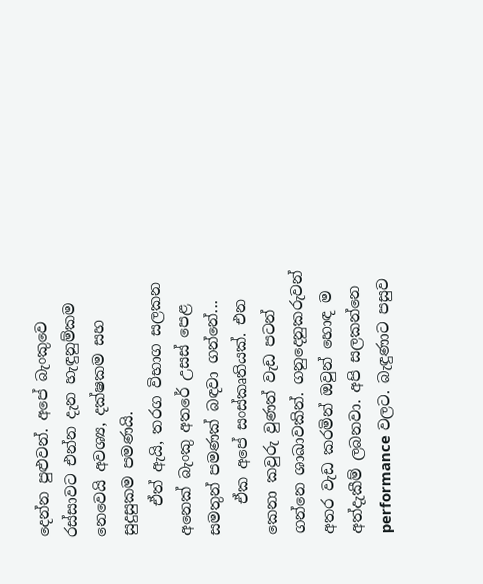දෙන්න පුළුවන්. අපේ බැංකුවෙ රස්සාවට එන්න දැන හැඳුනුම්කම නෙවෙයි අවශ්‍ය, දක්ෂකම සහ සුදුසුකම පමණයි.
    ඒත් ඇයි, තරග විභාග සලකන අනෙක් බැංකු අතරේ උසස් පෙළ සමතුන් පමණක් බඳවා ගන්නේ...
    ඒක අපේ සංස්කෘතියක්. එන කෙනා කවුරු වුණත් වැඩ පටන් ගන්නෙ ශාඛාවකින්. ගනුදෙනුකරුවන් අතර වැඩ කරමින් ඔවුන් හොඳ ම අත්දැකීම් ලබනවා. අපි සලකන්නෙ performance වලට. බැඳුණාට පසුව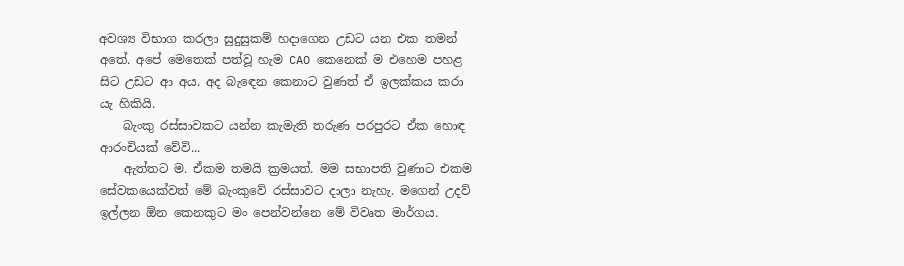අවශ්‍ය විභාග කරලා සුදුසුකම් හදාගෙන උඩට යන එක තමන් අතේ. අපේ මෙතෙක් පත්වූ හැම CAO කෙනෙක් ම එහෙම පහළ සිට උඩට ආ අය. අද බැ‍ඳෙන කෙනාට වුණත් ඒ ඉලක්කය කරා යැ හිකියි.
    බැංකු රස්සාවකට යන්න කැමැති තරුණ පරපුරට ඒක හොඳ ආරංචියක් වේවි...
    ඇත්තට ම. ඒකම තමයි ක්‍රමයත්. මම සභාපති වුණාට එකම සේවකයෙක්වත් මේ බැංකුවේ රස්සාවට දාලා නැහැ. මගෙන් උදව් ඉල්ලන ඕන කෙනකුට මං පෙන්වන්නෙ මේ විවෘත මාර්ගය.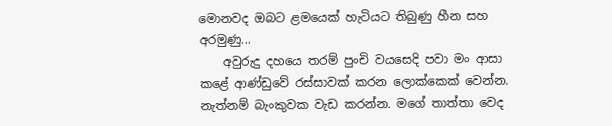මොනවද ඔබට ළමයෙක් හැටියට තිබුණු හීන සහ අරමුණු...
    අවුරුදු දහයෙ තරම් පුංචි වයසෙදි පවා මං ආසා කළේ ආණ්ඩුවේ රස්සාවක් කරන ලොක්කෙක් වෙන්න. නැත්නම් බැංකුවක වැඩ කරන්න. මගේ තාත්තා වෙද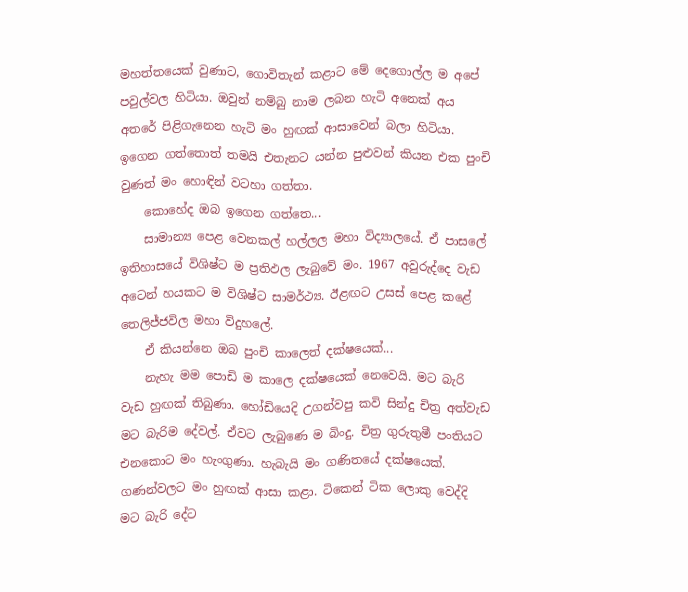මහත්තයෙක් වුණාට, ගොවිතැන් කළාට මේ දෙගොල්ල ම අපේ පවුල්වල හිටියා. ඔවුන් නම්බු නාම ලබන හැටි අනෙක් අය අතරේ පිළිගැනෙන හැටි මං හුඟක් ආසාවෙන් බලා හිටියා. ඉගෙන ගත්තොත් තමයි එතැනට යන්න පුළුවන් කියන එක පුංචි වුණත් මං හොඳින් වටහා ගත්තා.
    කොහේද ඔබ ඉගෙන ගත්තෙ...
    සාමාන්‍ය පෙළ වෙනකල් හල්ලල මහා විද්‍යාලයේ. ඒ පාසලේ ඉතිහාසයේ විශිෂ්ට ම ප්‍රතිඵල ලැබුවේ මං. 1967 අවුරුද්දෙ වැඩ අටෙන් හයකට ම විශිෂ්ට සාමර්ථ්‍ය. ඊළඟට උසස් පෙළ කළේ තෙලිජ්ජවිල මහා විදුහලේ.
    ඒ කියන්නෙ ඔබ පුංචි කාලෙත් දක්ෂයෙක්...
    නැහැ මම පොඩි ම කාලෙ දක්ෂයෙක් නෙවෙයි. මට බැරි වැඩ හුඟක් තිබුණා. හෝඩියෙදි උගන්වපු කවි සින්දු චිත්‍ර අත්වැඩ මට බැරිම දේවල්. ඒවට ලැබුණෙ ම බිංදු. චිත්‍ර ගුරුතුමී පංතියට එනකොට මං හැංගුණා. හැබැයි මං ගණිතයේ දක්ෂයෙක්. ගණන්වලට මං හුඟක් ආසා කළා. ටිකෙන් ටික ලොකු වෙද්දි මට බැරි දේට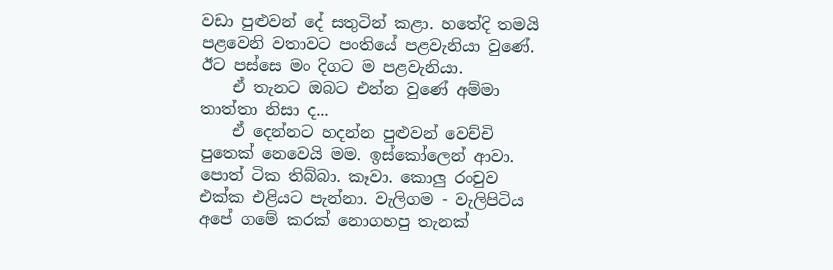වඩා පුළුවන් දේ සතුටින් කළා. හතේදි තමයි පළවෙනි වතාවට පංතියේ පළවැනියා වුණේ. ඊට පස්සෙ මං දිගට ම පළවැනියා.
    ඒ තැනට ඔබට එන්න වුණේ අම්මා තාත්තා නිසා ද...
    ඒ දෙන්නට හදන්න පුළුවන් වෙච්චි පුතෙක් නෙවෙයි මම. ඉස්කෝලෙන් ආවා. පොත් ටික තිබ්බා. කෑවා. කොලු රංචුව එක්ක එළියට පැන්නා. වැලිගම - වැලිපිටිය අපේ ගමේ කරක් නොගහපු තැනක්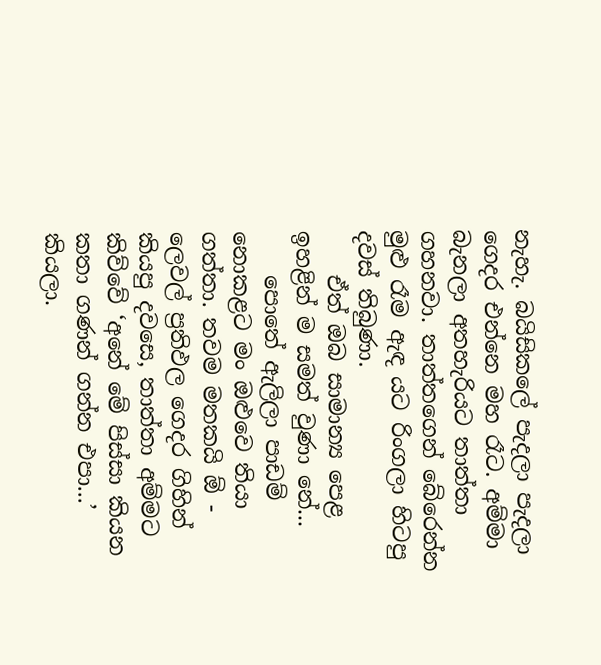නැහැ. බයිසිකලේ පැදලා පැදලා ගෙදර එන්නෙ මහ රෑට. අම්මා බැනලා අතහැරියට තාත්තා ගහනවා. තාත්තගෙන් බේරෙන්න මුළු රෑම ඇඳ යට රිංගලා හිටපු දවස් තිබුණා.
    ඒත් ඔබ සාමාන්‍ය පෙළ ඉහළින් ම සමත් වුණා නේ...
    පොතේ ඇලිලා පාඩම් නොකළට මං ඔළුවෙ තියා ගත්තා. තවම මතකයි ඕ - ලෙවල් ප්‍රතිඵල ගෙදර ගිහින් කියපු දවසෙ, තාත්තා අම්මට කිව්වේ ‘අනේ මේ පිස්සා කියන කතා ගණන් ගන්න එපා...’ කියලා.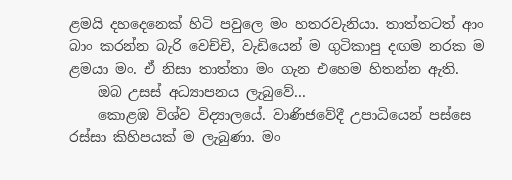ළමයි දහදෙනෙක් හිටි පවුලෙ මං හතරවැනියා. තාත්තටත් ආං බාං කරන්න බැරි වෙච්චි, වැඩියෙන් ම ගුටිකාපු දඟම නරක ම ළමයා මං. ඒ නිසා තාත්තා මං ගැන එහෙම හිතන්න ඇති.
    ඔබ උසස් අධ්‍යාපනය ලැබුවේ...
    කොළඹ විශ්ව විද්‍යාලයේ. වාණිජවේදී උපාධියෙන් පස්සෙ රස්සා කිහිපයක් ම ලැබුණා. මං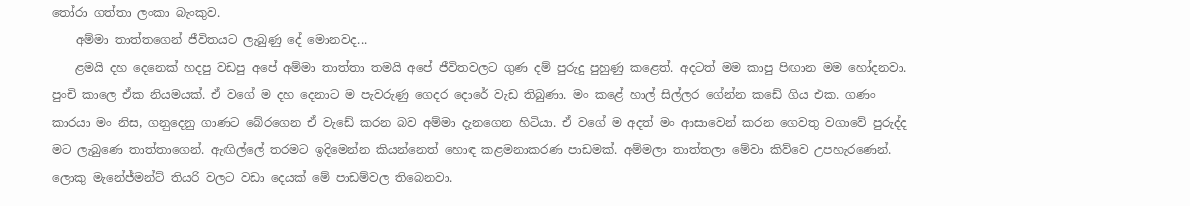තෝරා ගත්තා ලංකා බැංකුව.
    අම්මා තාත්තගෙන් ජීවිතයට ලැබුණු දේ මොනවද...
    ළමයි දහ දෙනෙක් හදපු වඩපු අපේ අම්මා තාත්තා තමයි අපේ ජීවිතවලට ගුණ දම් පුරුදු පුහුණු කළෙත්. අදටත් මම කාපු පිඟාන මම හෝදනවා. පුංචි කාලෙ ඒක නියමයක්. ඒ වගේ ම දහ දෙනාට ම පැවරුණු ගෙදර දොරේ වැඩ තිබුණා. මං කළේ හාල් සිල්ලර ගේන්න කඩේ ගිය එක. ගණං කාරයා මං නිස, ගන‍ුදෙනු ගාණට බේරගෙන ඒ වැඩේ කරන බව අම්මා දැනගෙන හිටියා. ඒ වගේ ම අදත් මං ආසාවෙන් කරන ගෙවතු වගාවේ පුරුද්ද මට ලැබුණෙ තාත්තාගෙන්. ඇඟිල්ලේ තරමට ඉදිමෙන්න කියන්නෙත් හොඳ කළමනාකරණ පාඩමක්. අම්මලා තාත්තලා මේවා කිව්වෙ උපහැරණෙන්. ලොකු මැනේජ්මන්ට් තියරි වලට වඩා දෙයක් මේ පාඩම්වල තිබෙනවා.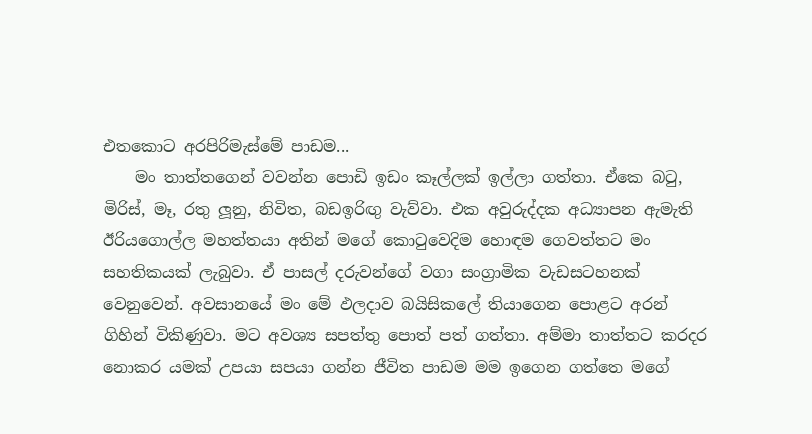එතකොට අරපිරිමැස්මේ පාඩම...
    මං තාත්තගෙන් වවන්න පොඩි ඉඩං කෑල්ලක් ඉල්ලා ගත්තා. ඒකෙ බටු, මිරිස්, මෑ, රතු ලූනු, නිවිත, බඩඉරිඟු වැව්වා. එක අවුරුද්දක අධ්‍යාපන ඇමැති ඊරියගොල්ල මහත්තයා අතින් මගේ කොටුවෙදිම හොඳම ගෙවත්තට මං සහතිකයක් ලැබුවා. ඒ පාසල් දරුවන්ගේ වගා සංග්‍රාමික වැඩසටහනක් වෙනුවෙන්. අවසානයේ මං මේ ඵලදාව බයිසිකලේ තියාගෙන පොළට අරන් ගිහින් විකිණුවා. මට අවශ්‍ය සපත්තු පොත් පත් ගත්තා. අම්මා තාත්තට කරදර නොකර යමක් උපයා සපයා ගන්න ජීවිත පාඩම මම ඉගෙන ගත්තෙ මගේ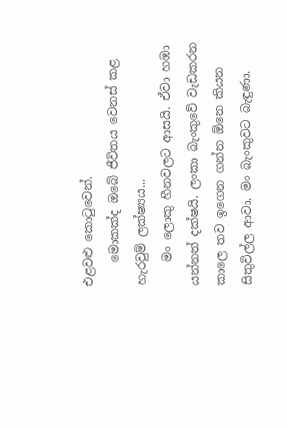එළවළු කොටුවෙන්.
    මොකක්ද ඔබේ ජීවිතය වෙනස් කළ හැරවුම් ලක්ෂ්‍යය...
    මං ලොකු හීනවලට ආසයි. ඒවා හඹා යන්නත් දක්ෂයි. ලංකා බැංකුවේ වැඩකරන කාලෙ තව ඉගෙන ගන්න ඕනෙ කියන සිතුවිල්ල ආවා. මං බැංකුවට බැඳුණා.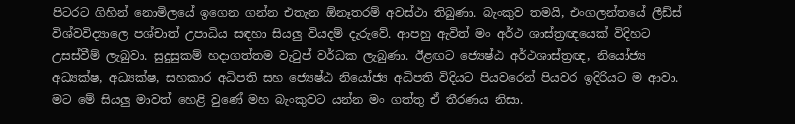පිටරට ගිහින් නොමිලයේ ඉගෙන ගන්න එතැන ඕනෑතරම් අවස්ථා තිබුණා. බැංකුව තමයි, එංගලන්තයේ ලීඩ්ස් විශ්වවිද්‍යාලෙ පශ්චාත් උපාධිය සඳහා සියලු වියදම් දැරුවේ. ආපහු ඇවිත් මං අර්ථ ශාස්ත්‍රඥයෙක් විදිහට උසස්වීම් ලැබුවා. සුදුසුකම් හදාගත්තම වැටුප් වර්ධක ලැබුණා. ඊළඟට ජ්‍යෙෂ්ඨ අර්ථශාස්ත්‍රඥ, නියෝජ්‍ය අධ්‍යක්ෂ, අධ්‍යක්ෂ, සහකාර අධිපති සහ ජ්‍යෙෂ්ඨ නියෝජ්‍ය අධිපති විදියට පියවරෙන් පියවර ඉදිරියට ම ආවා. මට මේ සියලු මාවත් හෙළි වුණේ මහ බැංකුවට යන්න මං ගත්තු ඒ තීරණය නිසා.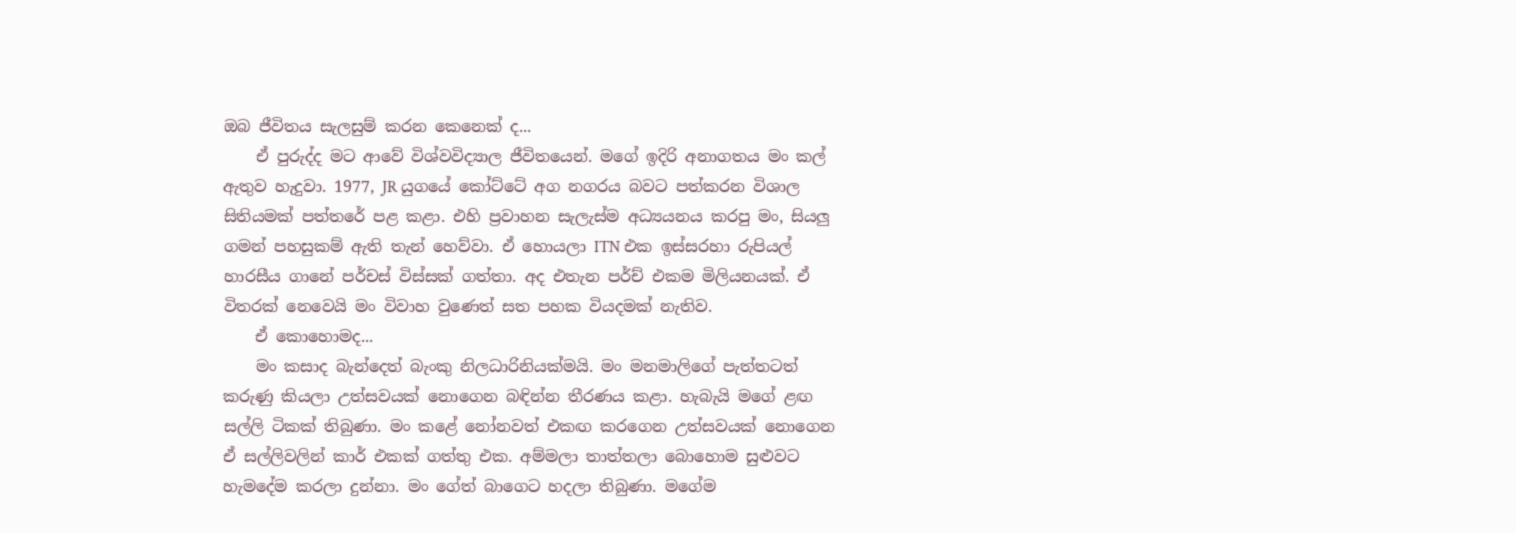ඔබ ජීවිතය සැලසුම් කරන කෙනෙක් ද...
    ඒ පුරුද්ද මට ආවේ විශ්වවිද්‍යාල ජීවිතයෙන්. මගේ ඉදිරි අනාගතය මං කල් ඇතුව හැදුවා. 1977, JR යුගයේ කෝට්ටේ අග නගරය බවට පත්කරන විශාල සිතියමක් පත්තරේ පළ කළා. එහි ප්‍රවාහන සැලැස්ම අධ්‍යයනය කරපු මං, සියලු ගමන් පහසුකම් ඇති තැන් හෙව්වා. ඒ හොයලා ITN එක ඉස්සරහා රුපියල් හාරසීය ගානේ පර්චස් විස්සක් ගත්තා. අද එතැන පර්ච් එකම මිලියනයක්. ඒ විතරක් නෙවෙයි මං විවාහ වුණෙත් සත පහක වියදමක් නැතිව.
    ඒ කොහොමද...
    මං කසාද බැන්දෙත් බැංකු නිලධාරිනියක්මයි. මං මනමාලිගේ පැත්තටත් කරුණු කියලා උත්සවයක් නොගෙන බඳින්න තීරණය කළා. හැබැයි මගේ ළඟ සල්ලි ටිකක් තිබුණා. මං කළේ නෝනවත් එකඟ කරගෙන උත්සවයක් නොගෙන ඒ සල්ලිවලින් කාර් එකක් ගත්තු එක. අම්මලා තාත්තලා බොහොම සුළුවට හැමදේම කරලා දුන්නා. මං ගේත් බාගෙට හදලා තිබුණා. මගේම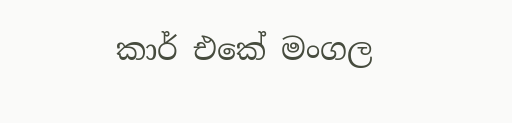කාර් එකේ මංගල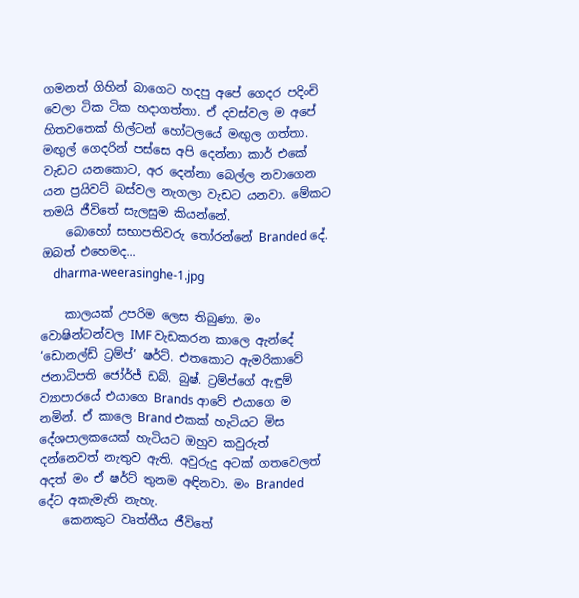ගමනත් ගිහින් බාගෙට හදපු අපේ ගෙදර පදිංචි වෙලා ටික ටික හදාගත්තා. ඒ දවස්වල ම අපේ හිතවතෙක් හිල්ටන් හෝටලයේ මඟුල ගත්තා. මඟුල් ගෙදරින් පස්සෙ අපි දෙන්නා කාර් එකේ වැඩට යනකොට, අර දෙන්නා බෙල්ල නවාගෙන යන ප්‍රයිවට් බස්වල නැගලා වැඩට යනවා. මේකට තමයි ජීවිතේ සැලසුම කියන්නේ.
    බොහෝ සභාපතිවරු තෝරන්නේ Branded දේ. ඔබත් එහෙමද...
    dharma-weerasinghe-1.jpg

    කාලයක් උපරිම ලෙස තිබුණා. මං වොෂින්ටන්වල IMF වැඩකරන කාලෙ ඇන්දේ ‘ඩොනල්ඩ් ට්‍රම්ප්’ ෂර්ට්. එතකොට ඇමරිකාවේ ජනාධිපති ජෝර්ජ් ඩබ්. බුෂ්. ට්‍රම්ප්ගේ ඇඳුම් ව්‍යාපාරයේ එයාගෙ Brands ආවේ එයාගෙ ම නමින්. ඒ කාලෙ Brand එකක් හැටියට මිස දේශපාලකයෙක් හැටියට ඔහුව කවුරුත් දන්නෙවත් නැතුව ඇති. අවුරුදු අටක් ගතවෙලත් අදත් මං ඒ ෂර්ට් තුනම අඳිනවා. මං Branded දේට අකැමැති නැහැ.
    කෙනකුට වෘත්තීය ජීවිතේ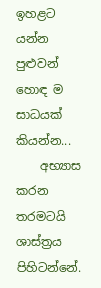ඉහළට යන්න පුළුවන් හොඳ ම සාධයක් කියන්න...
    අභ්‍යාස කරන තරමටයි ශාස්ත්‍රය පිහිටන්නේ.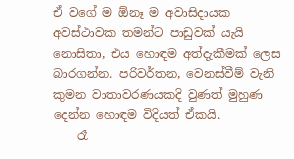ඒ වගේ ම ඕනෑ ම අවාසිදායක අවස්ථාවක තමන්ට පාඩුවක් යැයි නොසිතා, එය හොඳම අත්දැකීමක් ලෙස බාරගන්න. පරිවර්තන, වෙනස්වීම් වැනි කුමන වාතාවරණයකදි වුණත් මුහුණ දෙන්න හොඳම විදියත් ඒකයි.
    රෑ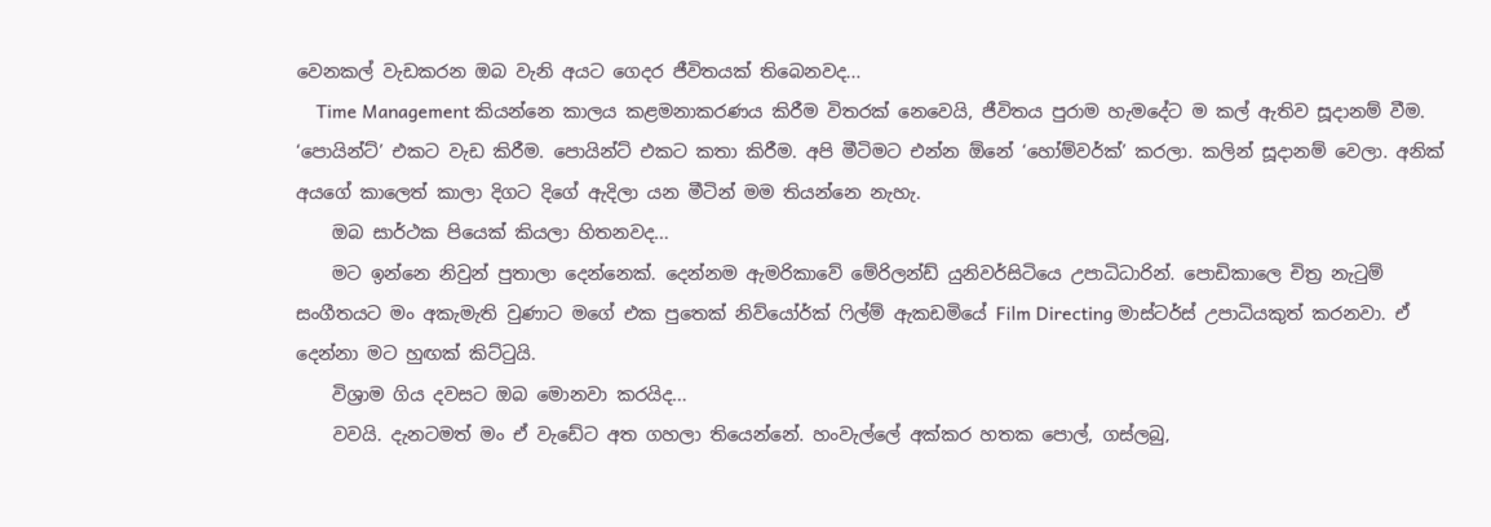වෙනකල් වැඩකරන ඔබ වැනි අයට ගෙදර ජීවිතයක් තිබෙනවද...
    Time Management කියන්නෙ කාලය කළමනාකරණය කිරීම විතරක් නෙවෙයි, ජීවිතය පුරාම හැමදේට ම කල් ඇතිව සූදානම් වීම. ‘පොයින්ට්’ එකට වැඩ කිරීම. පොයින්ට් එකට කතා කිරීම. අපි මීටිමට එන්න ඕනේ ‘හෝම්වර්ක්’ කරලා. කලින් සූදානම් වෙලා. අනික් අයගේ කාලෙත් කාලා දිගට දිගේ ඇදිලා යන මීටින් මම තියන්නෙ නැහැ.
    ඔබ සාර්ථක පියෙක් කියලා හිතනවද...
    මට ඉන්නෙ නිවුන් පුතාලා දෙන්නෙක්. දෙන්නම ඇමරිකාවේ මේරිලන්ඩ් යුනිවර්සිටියෙ උපාධිධාරින්. පොඩිකාලෙ චිත්‍ර නැටුම් සංගීතයට මං අකැමැති වුණාට මගේ එක පුතෙක් නිව්යෝර්ක් ෆිල්ම් ඇකඩමියේ Film Directing මාස්ටර්ස් උපාධියකුත් කරනවා. ඒ දෙන්නා මට හුඟක් කිට්ටුයි.
    විශ්‍රාම ගිය දවසට ඔබ මොනවා කරයිද...
    වවයි. දැනටමත් මං ඒ වැඩේට අත ගහලා තියෙන්නේ. හංවැල්ලේ අක්කර හතක පොල්, ගස්ලබු,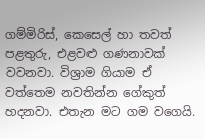ගම්මිරිස්, කෙසෙල් හා තවත් පළතුරු, එළවළු ගණනාවක් වවනවා. විශ්‍රාම ගියාම ඒ වත්තෙම නවතින්න ගේකුත් හදනවා. එතැන මට ගම වගෙයි.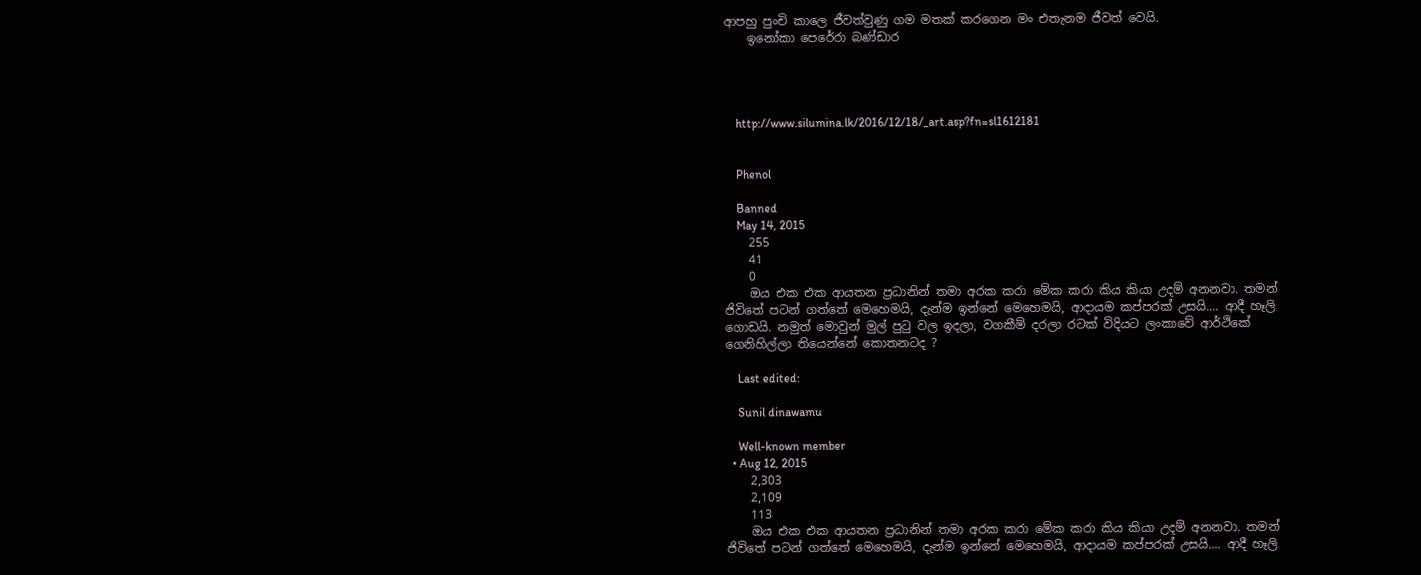ආපහු පුංචි කාලෙ ජීවත්වුණු ගම මතක් කරගෙන මං එතැනම ජීවත් වෙයි.
    ඉනෝකා පෙරේරා බණ්ඩාර




    http://www.silumina.lk/2016/12/18/_art.asp?fn=sl1612181


    Phenol

    Banned
    May 14, 2015
    255
    41
    0
    ඔය එක එක ආයතන ප්‍රධානින් තමා අරක කරා මේක කරා කිය කියා උදම් අනනවා. තමන් ජිවිතේ පටන් ගත්තේ මෙහෙමයි, දැන්ම ඉන්නේ මෙහෙමයි, ආදායම කප්පරක් උසයි.... ආදී හෑලි ගොඩයි. නමුත් මොවුන් මුල් පුටු වල ඉදලා, වගකීම් දරලා රටක් විදියට ලංකාවේ ආර්ථිකේ ගෙනිහිල්ලා තියෙන්නේ කොතනටද ?

    Last edited:

    Sunil dinawamu

    Well-known member
  • Aug 12, 2015
    2,303
    2,109
    113
    ඔය එක එක ආයතන ප්‍රධානින් තමා අරක කරා මේක කරා කිය කියා උදම් අනනවා. තමන් ජිවිතේ පටන් ගත්තේ මෙහෙමයි, දැන්ම ඉන්නේ මෙහෙමයි, ආදායම කප්පරක් උසයි.... ආදී හෑලි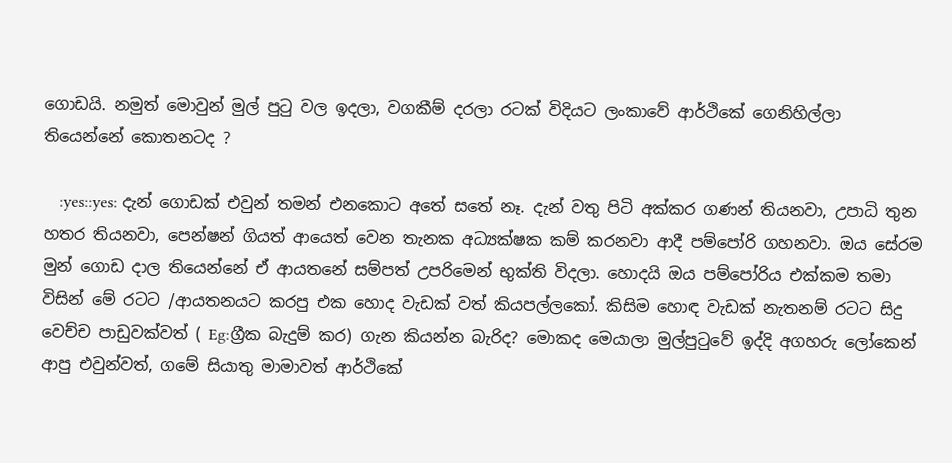ගොඩයි. නමුත් මොවුන් මුල් පුටු වල ඉදලා, වගකීම් දරලා රටක් විදියට ලංකාවේ ආර්ථිකේ ගෙනිහිල්ලා තියෙන්නේ කොතනටද ?

    :yes::yes: දැන් ගොඩක් එවුන් තමන් එනකොට අතේ සතේ නෑ. දැන් වතු පිටි අක්කර ගණන් තියනවා, උපාධි තුන හතර තියනවා, පෙන්ෂන් ගියත් ආයෙත් වෙන තැනක අධ්‍යක්ෂක කම් කරනවා ආදී පම්පෝරි ගහනවා. ඔය සේරම මුන් ගොඩ දාල තියෙන්නේ ඒ ආයතනේ සම්පත් උපරිමෙන් භුක්ති විදලා. හොදයි ඔය පම්පෝරිය එක්කම තමා විසින් මේ රටට /ආයතනයට කරපු එක හොද වැඩක් වත් කියපල්ලකෝ. කිසිම හොඳ වැඩක් නැතනම් රටට සිදු වෙච්ච පාඩුවක්වත් ( Eg:ග්‍රීක බැදුම් කර) ගැන කියන්න බැරිද? මොකද මෙයාලා මුල්පුටුවේ ඉද්දි අගහරු ලෝකෙන් ආපු එවුන්වත්, ගමේ සියාතු මාමාවත් ආර්ථිකේ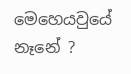මෙහෙයවුයේ නෑනේ ?